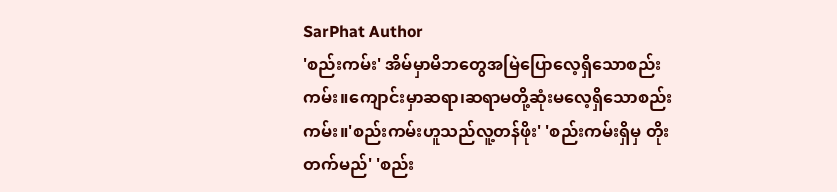SarPhat Author
'စည်းကမ်း' အိမ်မှာမိဘတွေအမြဲပြောလေ့ရှိသောစည်းကမ်း။ကျောင်းမှာဆရာ၊ဆရာမတို့ဆုံးမလေ့ရှိသောစည်းကမ်း။'စည်းကမ်းဟူသည်လူ့တန်ဖိုး' 'စည်းကမ်းရှိမှ တိုးတက်မည်' 'စည်း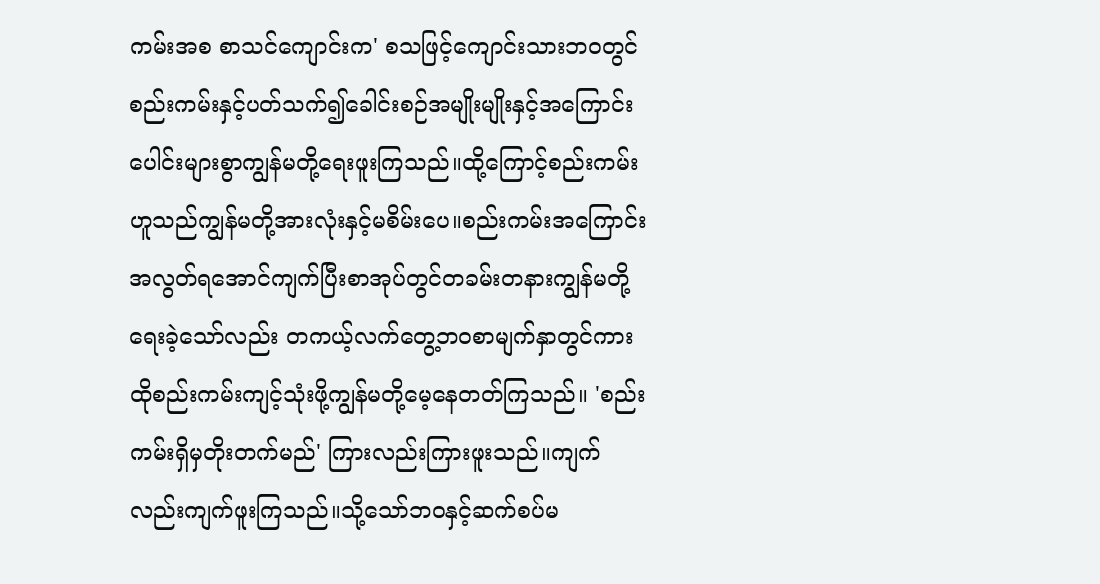ကမ်းအစ စာသင်ကျောင်းက' စသဖြင့်ကျောင်းသားဘဝတွင် စည်းကမ်းနှင့်ပတ်သက်၍ခေါင်းစဉ်အမျိုးမျိုးနှင့်အကြောင်းပေါင်းများစွာကျွန်မတို့ရေးဖူးကြသည်။ထို့ကြောင့်စည်းကမ်းဟူသည်ကျွန်မတို့အားလုံးနှင့်မစိမ်းပေ။စည်းကမ်းအကြောင်းအလွတ်ရအောင်ကျက်ပြီးစာအုပ်တွင်တခမ်းတနားကျွန်မတို့ရေးခဲ့သော်လည်း တကယ့်လက်တွေ့ဘဝစာမျက်နှာတွင်ကား ထိုစည်းကမ်းကျင့်သုံးဖို့ကျွန်မတို့မေ့နေတတ်ကြသည်။ 'စည်းကမ်းရှိမှတိုးတက်မည်' ကြားလည်းကြားဖူးသည်။ကျက်လည်းကျက်ဖူးကြသည်။သို့သော်ဘဝနှင့်ဆက်စပ်မ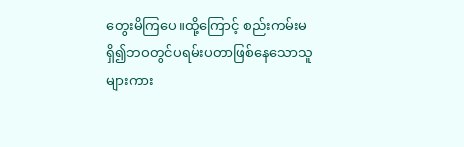တွေးမိကြပေ။ထို့ကြောင့် စည်းကမ်းမရှိ၍ဘဝတွင်ပရမ်းပတာဖြစ်နေသောသူများကား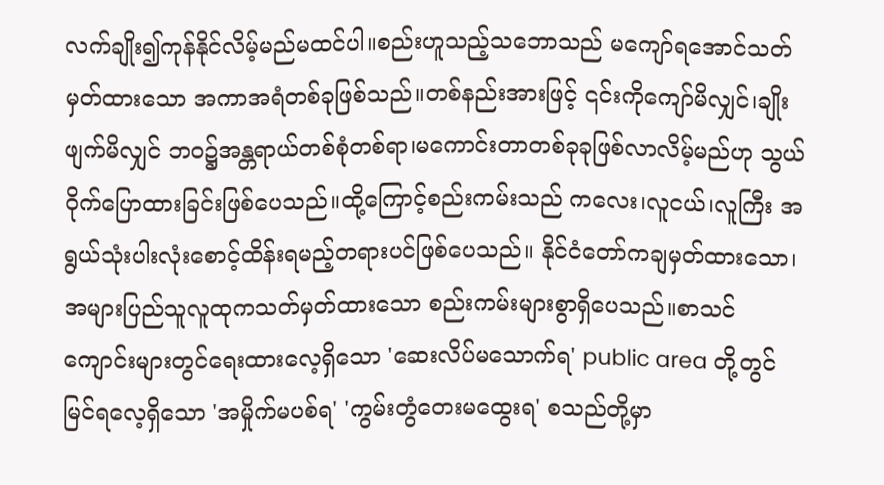လက်ချိုး၍ကုန်နိုင်လိမ့်မည်မထင်ပါ။စည်းဟူသည့်သဘောသည် မကျော်ရအောင်သတ်မှတ်ထားသော အကာအရံတစ်ခုဖြစ်သည်။တစ်နည်းအားဖြင့် ၎င်းကိုကျော်မိလျှင်၊ချိုးဖျက်မိလျှင် ဘဝ၌အန္တရာယ်တစ်စုံတစ်ရာ၊မကောင်းတာတစ်ခုခုဖြစ်လာလိမ့်မည်ဟု သွယ်ဝိုက်ပြောထားခြင်းဖြစ်ပေသည်။ထို့ကြောင့်စည်းကမ်းသည် ကလေး၊လူငယ်၊လူကြီး အရွယ်သုံးပါးလုံးစောင့်ထိန်းရမည့်တရားပင်ဖြစ်ပေသည်။ နိုင်ငံတော်ကချမှတ်ထားသော၊အများပြည်သူလူထုကသတ်မှတ်ထားသော စည်းကမ်းများစွာရှိပေသည်။စာသင်ကျောင်းများတွင်ရေးထားလေ့ရှိသော 'ဆေးလိပ်မသောက်ရ' public area တို့တွင်မြင်ရလေ့ရှိသော 'အမှိုက်မပစ်ရ' 'ကွမ်းတွံတေးမထွေးရ' စသည်တို့မှာ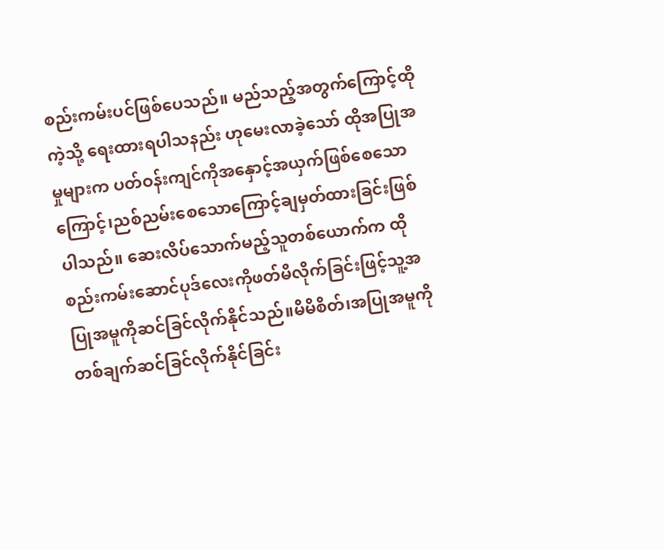စည်းကမ်းပင်ဖြစ်ပေသည်။ မည်သည့်အတွက်ကြောင့်ထိုကဲ့သို့ ရေးထားရပါသနည်း ဟုမေးလာခဲ့သော် ထိုအပြုအမှုများက ပတ်ဝန်းကျင်ကိုအနှောင့်အယှက်ဖြစ်စေသောကြောင့်၊ညစ်ညမ်းစေသောကြောင့်ချမှတ်ထားခြင်းဖြစ်ပါသည်။ ဆေးလိပ်သောက်မည့်သူတစ်ယောက်က ထိုစည်းကမ်းဆောင်ပုဒ်လေးကိုဖတ်မိလိုက်ခြင်းဖြင့်သူ့အပြုအမူကိုဆင်ခြင်လိုက်နိုင်သည်။မိမိစိတ်၊အပြုအမူကိုတစ်ချက်ဆင်ခြင်လိုက်နိုင်ခြင်း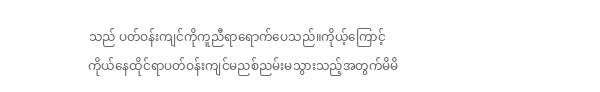သည် ပတ်ဝန်းကျင်ကိုကူညီရာရောက်ပေသည်။ကိုယ့်ကြောင့်ကိုယ်နေထိုင်ရာပတ်ဝန်းကျင်မညစ်ညမ်းမသွားသည့်အတွက်မိမိ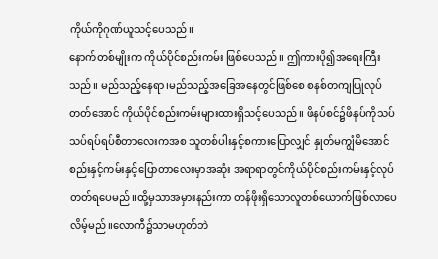ကိုယ်ကိုဂုဏ်ယူသင့်ပေသည်။
နောက်တစ်မျိုးက ကိုယ်ပိုင်စည်းကမ်း ဖြစ်ပေသည်။ ဤကားပို၍အရေးကြီးသည်။ မည်သည့်နေရာ၊မည်သည့်အခြေအနေတွင်ဖြစ်စေ စနစ်တကျပြုလုပ်တတ်အောင် ကိုယ်ပိုင်စည်းကမ်းများထားရှိသင့်ပေသည်။ ဖိနပ်စင်၌ဖိနပ်ကိုသပ်သပ်ရပ်ရပ်စီတာလေးကအစ သူတစ်ပါးနှင့်စကားပြောလျှင် နှုတ်မကျွံမိအောင် စည်းနှင့်ကမ်းနှင့်ပြောတာလေးမှာအဆုံး အရာရာတွင်ကိုယ်ပိုင်စည်းကမ်းနှင့်လုပ်တတ်ရပေမည်။ထို့မှသာအမှားနည်းကာ တန်ဖိုးရှိသောလူတစ်ယောက်ဖြစ်လာပေလိမ့်မည်။လောကီ၌သာမဟုတ်ဘဲ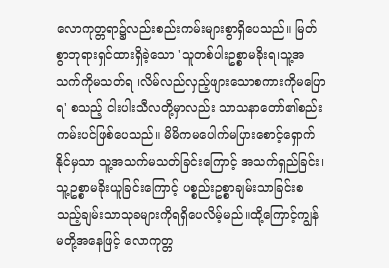လောကုတ္တရာ၌လည်းစည်းကမ်းများစွာရှိပေသည်။ မြတ်စွာဘုရားရှင်ထားရှိခဲ့သော 'သူတစ်ပါးဥစ္စာမခိုးရ၊သူ့အသက်ကိုမသတ်ရ ၊လိမ်လည်လှည့်ဖျားသောစကားကိုမပြောရ' စသည့် ငါးပါးသီလတို့မှာလည်း သာသနာတော်၏စည်းကမ်းပင်ဖြစ်ပေသည်။ မိမိကမပေါက်မပြားစောင့်ရှောက်နိုင်မှသာ သူ့အသက်မသတ်ခြင်းကြောင့် အသက်ရှည်ခြင်း၊သူ့ဥစ္စာမခိုးယူခြင်းကြောင့် ပစ္စည်းဥစ္စာချမ်းသာခြင်းစသည့်ချမ်းသာသုခများကိုရရှိပေလိမ့်မည်။ထို့ကြောင့်ကျွန်မတို့အနေဖြင့် လောကုတ္တ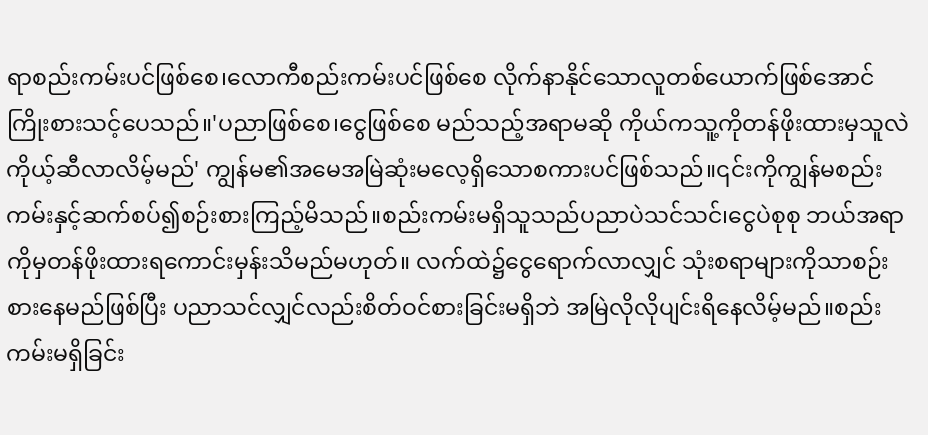ရာစည်းကမ်းပင်ဖြစ်စေ၊လောကီစည်းကမ်းပင်ဖြစ်စေ လိုက်နာနိုင်သောလူတစ်ယောက်ဖြစ်အောင်ကြိုးစားသင့်ပေသည်။'ပညာဖြစ်စေ၊ငွေဖြစ်စေ မည်သည့်အရာမဆို ကိုယ်ကသူ့ကိုတန်ဖိုးထားမှသူလဲကိုယ့်ဆီလာလိမ့်မည်' ကျွန်မ၏အမေအမြဲဆုံးမလေ့ရှိသောစကားပင်ဖြစ်သည်။၎င်းကိုကျွန်မစည်းကမ်းနှင့်ဆက်စပ်၍စဉ်းစားကြည့်မိသည်။စည်းကမ်းမရှိသူသည်ပညာပဲသင်သင်၊ငွေပဲစုစု ဘယ်အရာကိုမှတန်ဖိုးထားရကောင်းမှန်းသိမည်မဟုတ်။ လက်ထဲ၌ငွေရောက်လာလျှင် သုံးစရာများကိုသာစဉ်းစားနေမည်ဖြစ်ပြီး ပညာသင်လျှင်လည်းစိတ်ဝင်စားခြင်းမရှိဘဲ အမြဲလိုလိုပျင်းရိနေလိမ့်မည်။စည်းကမ်းမရှိခြင်း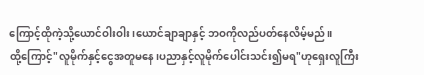ကြောင့်ထိုကဲ့သို့ယောင်ဝါးဝါး၊ယောင်ချာချာနှင့် ဘဝကိုလည်ပတ်နေလိမ့်မည်။
ထို့ကြောင့်"လူမိုက်နှင့်ငွေအတူမနေ၊ပညာနှင့်လူမိုက်ပေါင်းသင်း၍မရ"ဟုရှေးလူကြီး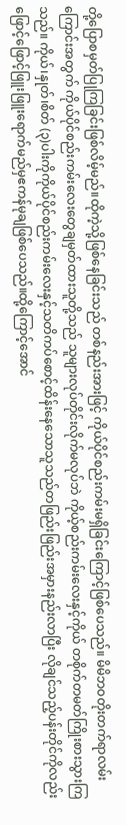တို့ပြောစမှတ်ပြုကြခြင်းဖြစ်လိမ့်မည်။ထိုကဲ့သို့ဖြစ်နေခြင်းသည် တစ်နည်းအားဖြင့် ကိုယ်ပိုင်စည်းကမ်းမရှိခြင်းကြောင့်ဖြစ်ပေသည်။ မိမိဘဝတိုးတက်ရာလမ်းကြောင်းအတွက် ကိုယ်ပိုင်စည်းကမ်းလေးတွေချမှတ်ထားသူတို့သည် သူများလုပ်တိုင်းလိုက်မလုပ်ဘဲ ကိုယ့်စည်းကမ်းလေးနှင့်ကိုယ် တစိုက်တမတ်ကြိုးစားသွားကြသည်။ ကိုယ်၊နှုတ်၊စိတ် (၃)ပါးကိုကိုယ်ပိုင်စည်းကမ်းလေးနှင့်သတိကပ်စောင့်ထိန်းနေသောသူသည်တဖြည်းဖြည်းအမှားနည်းလာပြီး လိုချင်သည့်ပန်းတိုင်ကိုလည်းဖြောင့်ဖြောင့်ဖြူးဖြူးရောက်မည်မှဧကန်မုချဖြစ်ပေသည်။ထို့ကြောင့်အောင်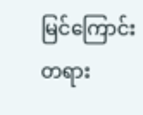မြင်ကြောင်းတရား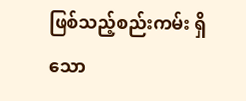ဖြစ်သည့်စည်းကမ်း ရှိသော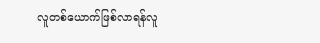လူတစ်ယောက်ဖြစ်လာရန်လူ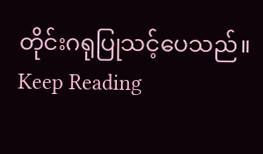တိုင်းဂရုပြုသင့်ပေသည်။
Keep Reading